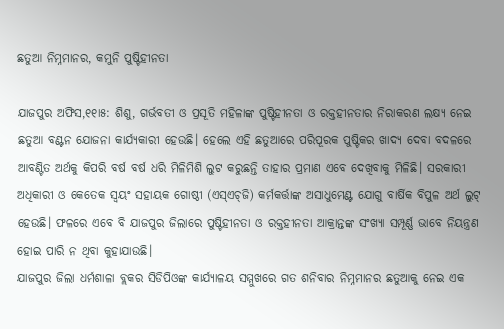ଛତୁଆ ନିମ୍ନମାନର, କମୁନି ପୁଷ୍ଟିହୀନତା

ଯାଜପୁର ଅଫିସ,୧୧ା୫: ଶିଶୁ, ଗର୍ଭବତୀ ଓ ପ୍ରସୂତି ମହିଳାଙ୍କ ପୁଷ୍ଟିହୀନତା ଓ ରକ୍ତହୀନତାର ନିରାକରଣ ଲକ୍ଷ୍ୟ ନେଇ ଛତୁଆ ବଣ୍ଟନ ଯୋଜନା କାର୍ଯ୍ୟକାରୀ ହେଉଛି। ହେଲେ ଏହି ଛତୁଆରେ ପରିପୂରକ ପୁଷ୍ଟିକର ଖାଦ୍ୟ ଦେବା ବଦଳରେ ଆବଣ୍ଟିତ ଅର୍ଥକୁ କିପରି ବର୍ଷ ବର୍ଷ ଧରି ମିଳିମିଶି ଲୁଟ କରୁଛନ୍ତି ତାହାର ପ୍ରମାଣ ଏବେ ଦେଖିବାକୁ ମିଳିଛି। ସରକାରୀ ଅଧିକାରୀ ଓ କେତେକ ସ୍ବୟଂ ସହାୟକ ଗୋଷ୍ଠୀ (ଏସ୍‌ଏଚ୍‌ଜି) କର୍ମକର୍ତ୍ତାଙ୍କ ଅସାଧୁମେଣ୍ଟ ଯୋଗୁ ବାର୍ଷିକ ବିପୁଳ ଅର୍ଥ ଲୁଟ୍‌ ହେଉଛି। ଫଳରେ ଏବେ ବି ଯାଜପୁର ଜିଲାରେ ପୁଷ୍ଟିହୀନତା ଓ ରକ୍ତହୀନତା ଆକ୍ରାନ୍ତଙ୍କ ସଂଖ୍ୟା ସମ୍ପୂର୍ଣ୍ଣ ଭାବେ ନିୟନ୍ତ୍ରଣ ହୋଇ ପାରି ନ ଥିବା କୁହାଯାଉଛି।
ଯାଜପୁର ଜିଲା ଧର୍ମଶାଳା ବ୍ଲକର ସିଡିପିଓଙ୍କ କାର୍ଯ୍ୟାଳୟ ସମ୍ମୁଖରେ ଗତ ଶନିବାର ନିମ୍ନମାନର ଛତୁଆକୁ ନେଇ ଏକ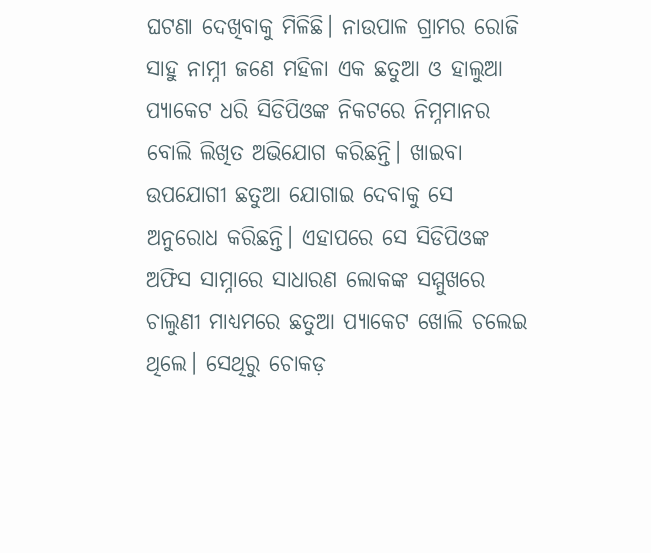ଘଟଣା ଦେଖିବାକୁ ମିଳିଛି। ନାଉପାଳ ଗ୍ରାମର ରୋଜି ସାହୁ ନାମ୍ନୀ ଜଣେ ମହିଳା ଏକ ଛତୁଆ ଓ ହାଲୁଆ ପ୍ୟାକେଟ ଧରି ସିଡିପିଓଙ୍କ ନିକଟରେ ନିମ୍ନମାନର ବୋଲି ଲିଖିତ ଅଭିଯୋଗ କରିଛନ୍ତି। ଖାଇବା ଉପଯୋଗୀ ଛତୁଆ ଯୋଗାଇ ଦେବାକୁ ସେ ଅନୁରୋଧ କରିଛନ୍ତି। ଏହାପରେ ସେ ସିଡିପିଓଙ୍କ ଅଫିସ ସାମ୍ନାରେ ସାଧାରଣ ଲୋକଙ୍କ ସମ୍ମୁଖରେ ଚାଲୁଣୀ ମାଧ୍ୟମରେ ଛତୁଆ ପ୍ୟାକେଟ ଖୋଲି ଚଲେଇ ଥିଲେ। ସେଥିରୁ ଚୋକଡ଼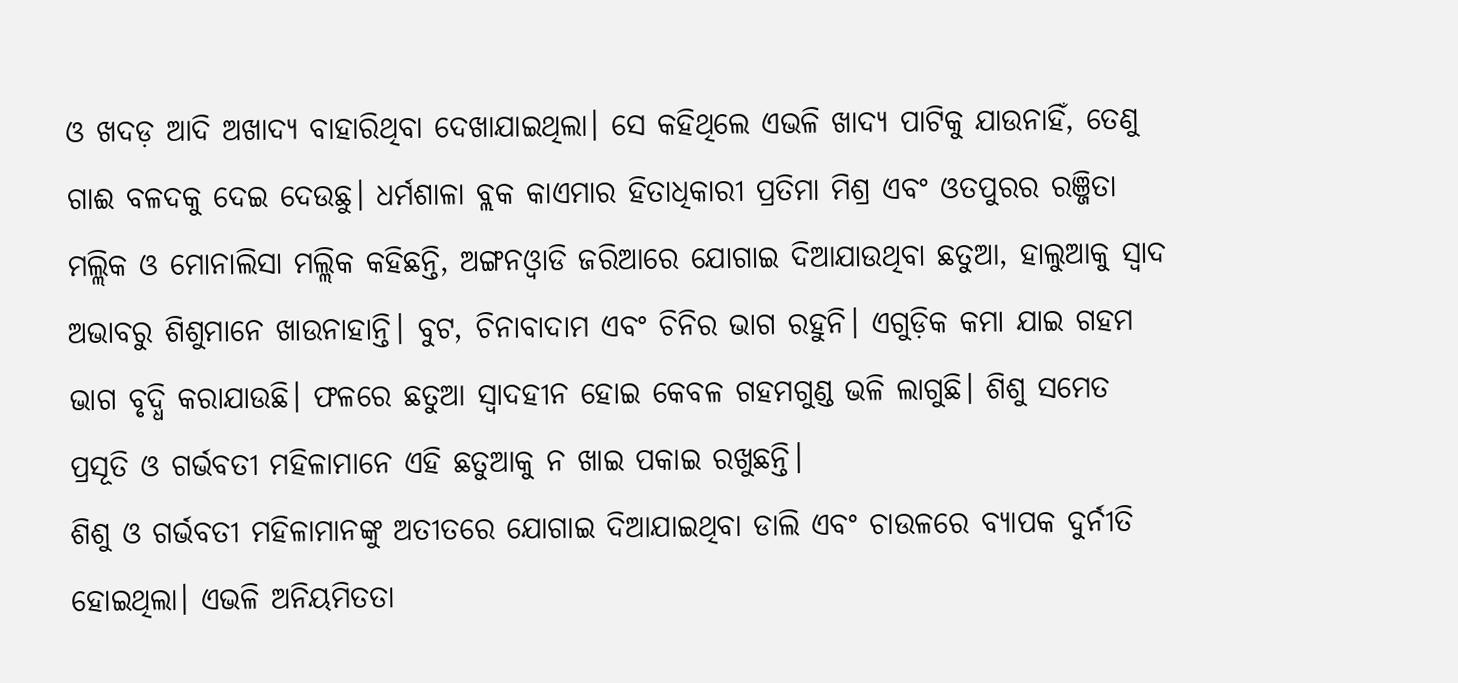ଓ ଖଦଡ଼ ଆଦି ଅଖାଦ୍ୟ ବାହାରିଥିବା ଦେଖାଯାଇଥିଲା। ସେ କହିଥିଲେ ଏଭଳି ଖାଦ୍ୟ ପାଟିକୁ ଯାଉନାହିଁ, ତେଣୁ ଗାଈ ବଳଦକୁ ଦେଇ ଦେଉଛୁ। ଧର୍ମଶାଳା ବ୍ଲକ କାଏମାର ହିତାଧିକାରୀ ପ୍ରତିମା ମିଶ୍ର ଏବଂ ଓତପୁରର ରଞ୍ଜିତା ମଲ୍ଲିକ ଓ ମୋନାଲିସା ମଲ୍ଲିକ କହିଛନ୍ତି, ଅଙ୍ଗନଓ୍ବାଡି ଜରିଆରେ ଯୋଗାଇ ଦିଆଯାଉଥିବା ଛତୁଆ, ହାଲୁଆକୁ ସ୍ବାଦ ଅଭାବରୁ ଶିଶୁମାନେ ଖାଉନାହାନ୍ତି। ବୁଟ, ଚିନାବାଦାମ ଏବଂ ଚିନିର ଭାଗ ରହୁନି। ଏଗୁଡ଼ିକ କମା ଯାଇ ଗହମ ଭାଗ ବୃଦ୍ଧି କରାଯାଉଛି। ଫଳରେ ଛତୁଆ ସ୍ବାଦହୀନ ହୋଇ କେବଳ ଗହମଗୁଣ୍ଡ ଭଳି ଲାଗୁଛି। ଶିଶୁ ସମେତ ପ୍ରସୂତି ଓ ଗର୍ଭବତୀ ମହିଳାମାନେ ଏହି ଛତୁଆକୁ ନ ଖାଇ ପକାଇ ରଖୁଛନ୍ତି।
ଶିଶୁ ଓ ଗର୍ଭବତୀ ମହିଳାମାନଙ୍କୁ ଅତୀତରେ ଯୋଗାଇ ଦିଆଯାଇଥିବା ଡାଲି ଏବଂ ଚାଉଳରେ ବ୍ୟାପକ ଦୁର୍ନୀତି ହୋଇଥିଲା। ଏଭଳି ଅନିୟମିତତା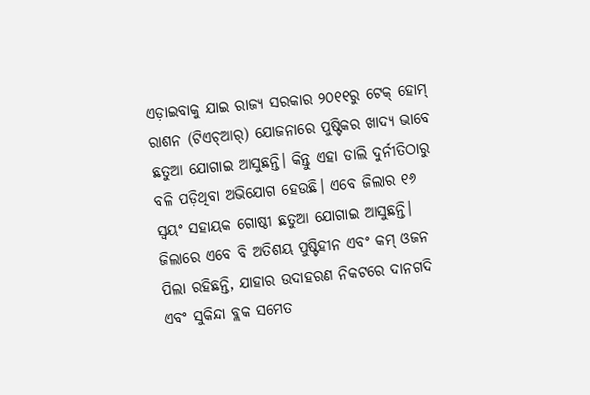ଏଡ଼ାଇବାକୁ ଯାଇ ରାଜ୍ୟ ସରକାର ୨୦୧୧ରୁ ଟେକ୍‌ ହୋମ୍‌ ରାଶନ (ଟିଏଚ୍‌ଆର୍‌) ଯୋଜନାରେ ପୁଷ୍ଟିକର ଖାଦ୍ୟ ଭାବେ ଛତୁଆ ଯୋଗାଇ ଆସୁଛନ୍ତି। କିନ୍ତୁ ଏହା ଡାଲି ଦୁର୍ନୀତିଠାରୁ ବଳି ପଡ଼ିଥିବା ଅଭିଯୋଗ ହେଉଛି। ଏବେ ଜିଲାର ୧୬ ସ୍ବୟଂ ସହାୟକ ଗୋଷ୍ଠୀ ଛତୁଆ ଯୋଗାଇ ଆସୁଛନ୍ତି। ଜିଲାରେ ଏବେ ବି ଅତିଶୟ ପୁଷ୍ଟିହୀନ ଏବଂ କମ୍‌ ଓଜନ ପିଲା ରହିଛନ୍ତି, ଯାହାର ଉଦାହରଣ ନିକଟରେ ଦାନଗଦି ଏବଂ ସୁକିନ୍ଦା ବ୍ଲକ ସମେତ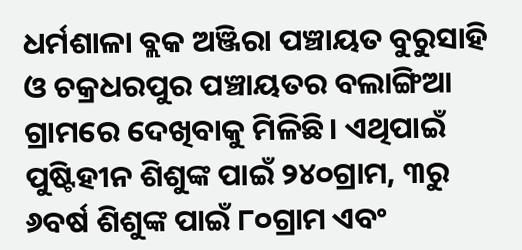ଧର୍ମଶାଳା ବ୍ଲକ ଅଞ୍ଜିରା ପଞ୍ଚାୟତ ବୁରୁସାହି ଓ ଚକ୍ରଧରପୁର ପଞ୍ଚାୟତର ବଲାଙ୍ଗିଆ ଗ୍ରାମରେ ଦେଖିବାକୁ ମିଳିଛି। ଏଥିପାଇଁ ପୁଷ୍ଟିହୀନ ଶିଶୁଙ୍କ ପାଇଁ ୨୪୦ଗ୍ରାମ, ୩ରୁ ୬ବର୍ଷ ଶିଶୁଙ୍କ ପାଇଁ ୮୦ଗ୍ରାମ ଏବଂ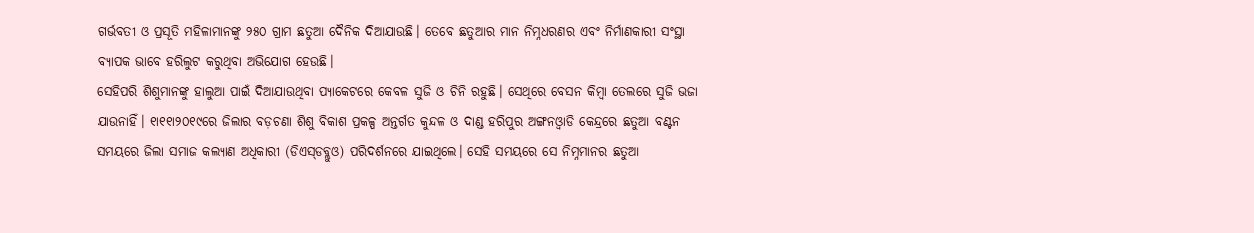ଗର୍ଭବତୀ ଓ ପ୍ରସୂତି ମହିଳାମାନଙ୍କୁ ୨୫୦ ଗ୍ରାମ ଛତୁଆ ଦୈନିକ ଦିଆଯାଉଛି। ତେବେ ଛତୁଆର ମାନ ନିମ୍ନଧରଣର ଏବଂ ନିର୍ମାଣକାରୀ ସଂସ୍ଥା ବ୍ୟାପକ ଭାବେ ହରିଲୁଟ କରୁଥିବା ଅଭିଯୋଗ ହେଉଛି।
ସେହିପରି ଶିଶୁମାନଙ୍କୁ ହାଲୁଆ ପାଇଁ ଦିଆଯାଉଥିବା ପ୍ୟାକେଟରେ କେବଳ ସୁଜି ଓ ଚିନି ରହୁଛି। ସେଥିରେ ବେସନ କିମ୍ବା ତେଲରେ ସୁଜି ଭଜା ଯାଉନାହିଁ। ୧ା୧୧ା୨୦୧୯ରେ ଜିଲାର ବଡ଼ଚଣା ଶିଶୁ ବିକାଶ ପ୍ରକଳ୍ପ ଅନ୍ତର୍ଗତ କୁନ୍ଦଳ ଓ ଦାଣ୍ଡ ହରିପୁର ଅଙ୍ଗନଓ୍ବାଡି କେନ୍ଦ୍ରରେ ଛତୁଆ ବଣ୍ଟନ ସମୟରେ ଜିଲା ସମାଜ କଲ୍ୟାଣ ଅଧିକାରୀ (ଡିଏସ୍‌ଡବ୍ଲୁଓ) ପରିଦର୍ଶନରେ ଯାଇଥିଲେ। ସେହି ସମୟରେ ସେ ନିମ୍ନମାନର ଛତୁଆ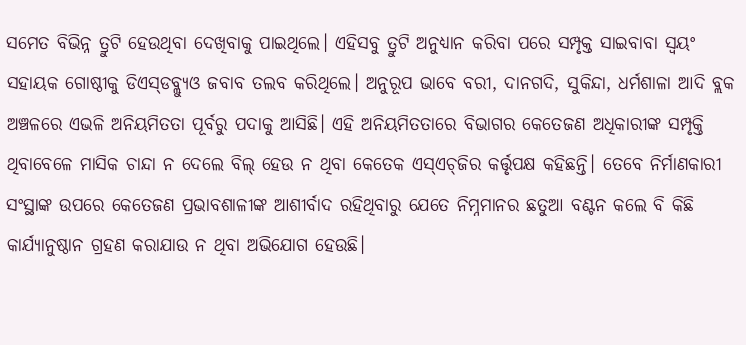ସମେତ ବିଭିନ୍ନ ତ୍ରୁଟି ହେଉଥିବା ଦେଖିବାକୁ ପାଇଥିଲେ। ଏହିସବୁ ତ୍ରୁଟି ଅନୁଧ୍ୟାନ କରିବା ପରେ ସମ୍ପୃକ୍ତ ସାଇବାବା ସ୍ବୟଂ ସହାୟକ ଗୋଷ୍ଠୀକୁ ଡିଏସ୍‌ଡବ୍ଲ୍ୟୁଓ ଜବାବ ତଲବ କରିଥିଲେ। ଅନୁରୂପ ଭାବେ ବରୀ, ଦାନଗଦି, ସୁକିନ୍ଦା, ଧର୍ମଶାଳା ଆଦି ବ୍ଲକ ଅଞ୍ଚଳରେ ଏଭଳି ଅନିୟମିତତା ପୂର୍ବରୁ ପଦାକୁ ଆସିଛି। ଏହି ଅନିୟମିତତାରେ ବିଭାଗର କେତେଜଣ ଅଧିକାରୀଙ୍କ ସମ୍ପୃକ୍ତି ଥିବାବେଳେ ମାସିକ ଚାନ୍ଦା ନ ଦେଲେ ବିଲ୍‌ ହେଉ ନ ଥିବା କେତେକ ଏସ୍‌ଏଚ୍‌ଜିର କର୍ତ୍ତୃପକ୍ଷ କହିଛନ୍ତି। ତେବେ ନିର୍ମାଣକାରୀ ସଂସ୍ଥାଙ୍କ ଉପରେ କେତେଜଣ ପ୍ରଭାବଶାଳୀଙ୍କ ଆଶୀର୍ବାଦ ରହିଥିବାରୁ ଯେତେ ନିମ୍ନମାନର ଛତୁଆ ବଣ୍ଟନ କଲେ ବି କିଛି କାର୍ଯ୍ୟାନୁଷ୍ଠାନ ଗ୍ରହଣ କରାଯାଉ ନ ଥିବା ଅଭିଯୋଗ ହେଉଛି।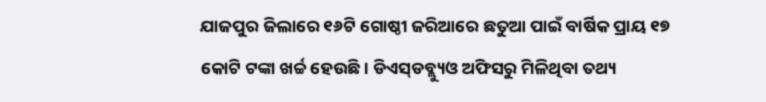ଯାଜପୁର ଜିଲାରେ ୧୬ଟି ଗୋଷ୍ଠୀ ଜରିଆରେ ଛତୁଆ ପାଇଁ ବାର୍ଷିକ ପ୍ରାୟ ୧୭ କୋଟି ଟଙ୍କା ଖର୍ଚ୍ଚ ହେଉଛି। ଡିଏସ୍‌ଡବ୍ଲ୍ୟୁଓ ଅଫିସରୁ ମିଳିଥିବା ତଥ୍ୟ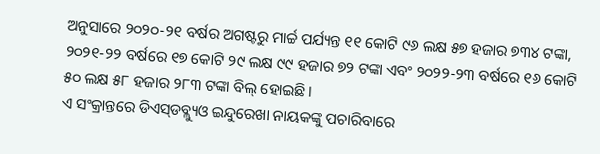ଅନୁସାରେ ୨୦୨୦-୨୧ ବର୍ଷର ଅଗଷ୍ଟରୁ ମାର୍ଚ୍ଚ ପର୍ଯ୍ୟନ୍ତ ୧୧ କୋଟି ୯୬ ଲକ୍ଷ ୫୭ ହଜାର ୭୩୪ ଟଙ୍କା, ୨୦୨୧-୨୨ ବର୍ଷରେ ୧୭ କୋଟି ୨୯ ଲକ୍ଷ ୯୯ ହଜାର ୭୨ ଟଙ୍କା ଏବଂ ୨୦୨୨-୨୩ ବର୍ଷରେ ୧୬ କୋଟି ୫୦ ଲକ୍ଷ ୫୮ ହଜାର ୨୮୩ ଟଙ୍କା ବିଲ୍‌ ହୋଇଛି।
ଏ ସଂକ୍ରାନ୍ତରେ ଡିଏସ୍‌ଡବ୍ଲ୍ୟୁଓ ଇନ୍ଦୁରେଖା ନାୟକଙ୍କୁ ପଚାରିବାରେ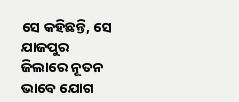ସେ କହିଛନ୍ତି, ସେ ଯାଜପୁର ଜିଲାରେ ନୂତନ ଭାବେ ଯୋଗ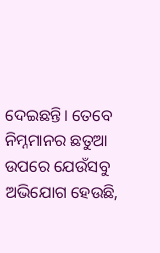ଦେଇଛନ୍ତି। ତେବେ ନିମ୍ନମାନର ଛତୁଆ ଉପରେ ଯେଉଁସବୁ ଅଭିଯୋଗ ହେଉଛି,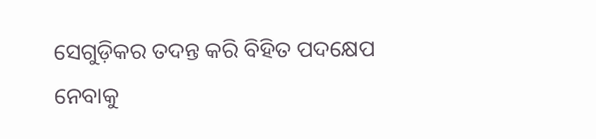ସେଗୁଡ଼ିକର ତଦନ୍ତ କରି ବିହିତ ପଦକ୍ଷେପ ନେବାକୁ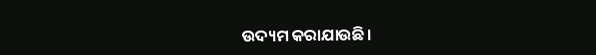ଉଦ୍ୟମ କରାଯାଉଛି।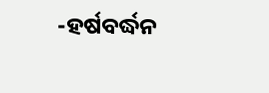-ହର୍ଷବର୍ଦ୍ଧନ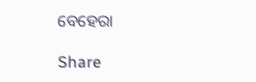ବେହେରା

Share